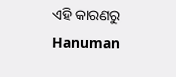ଏହି କାରଣରୁ Hanuman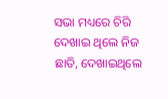ସଭା ମଧ୍ୟରେ ଚିରି ଦେଖାଇ ଥିଲେ ନିଜ ଛାତି, ଦେଖାଇଥିଲେ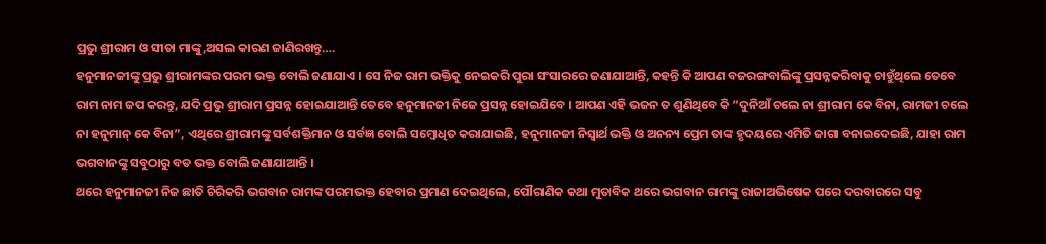ପ୍ରଭୁ ଶ୍ରୀରାମ ଓ ସୀତା ମାଙ୍କୁ,ଅସଲ କାରଣ ଜାଣିରଖନ୍ତୁ….
ହନୁମାନଜୀଙ୍କୁ ପ୍ରଭୁ ଶ୍ରୀରାମଙ୍କର ପରମ ଭକ୍ତ ବୋଲି ଜଣାଯାଏ । ସେ ନିଜ ରାମ ଭକ୍ତିକୁ ନେଇକରି ପୁରା ସଂସାରରେ ଜଣାଯାଆନ୍ତି, କହନ୍ତି କି ଆପଣ ବଜରଙ୍ଗବାଲିଙ୍କୁ ପ୍ରସନ୍ନକରିବାକୁ ଚାହୁଁଥିଲେ ତେବେ ରାମ ନାମ ଜପ କରନ୍ତୁ, ଯଦି ପ୍ରଭୁ ଶ୍ରୀରାମ ପ୍ରସନ୍ନ ହୋଇଯାଆନ୍ତି ତେବେ ହନୁମାନଜୀ ନିଜେ ପ୍ରସନ୍ନ ହୋଇଯିବେ । ଆପଣ ଏହି ଭଜନ ତ ଶୁଣିଥିବେ କି “ଦୁନିଆଁ ଚଲେ ନା ଶ୍ରୀରାମ କେ ବିନା, ରାମଜୀ ଚଲେ ନା ହନୁମାନ୍ କେ ବିନା”, ଏଥିରେ ଶ୍ରୀରାମଙ୍କୁ ସର୍ବଶକ୍ତିମାନ ଓ ସର୍ବଜ୍ଞ ବୋଲି ସମ୍ବୋଧିତ କରାଯାଇଛି, ହନୁମାନଜୀ ନିସ୍ୱାର୍ଥ ଭକ୍ତି ଓ ଅନନ୍ୟ ପ୍ରେମ ତାଙ୍କ ହୃଦୟରେ ଏମିତି ଜାଗା ବନାଇଦେଇଛି, ଯାହା ରାମ ଭଗବାନଙ୍କୁ ସବୁଠାରୁ ବଡ ଭକ୍ତ ବୋଲି ଜଣାଯାଆନ୍ତି ।
ଥରେ ହନୁମାନଜୀ ନିଜ ଛାତି ଚିରିକରି ଭଗବାନ ରାମଙ୍କ ପରମଭକ୍ତ ହେବାର ପ୍ରମାଣ ଦେଇଥିଲେ, ପୌରାଣିକ କଥା ମୁତାବିକ ଥରେ ଭଗବାନ ରାମଙ୍କୁ ରାଜାଅଭିଷେକ ପରେ ଦରବାରରେ ସବୁ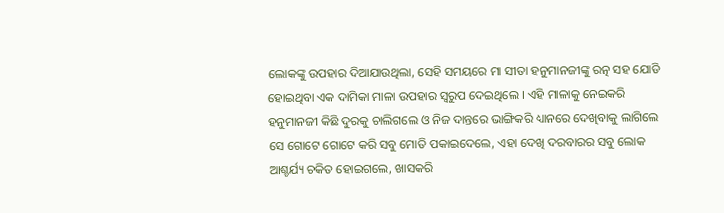ଲୋକଙ୍କୁ ଉପହାର ଦିଆଯାଉଥିଲା, ସେହି ସମୟରେ ମା ସୀତା ହନୁମାନଜୀଙ୍କୁ ରତ୍ନ ସହ ଯୋଡି ହୋଇଥିବା ଏକ ଦାମିକା ମାଳା ଉପହାର ସ୍ୱରୁପ ଦେଇଥିଲେ । ଏହି ମାଳାକୁ ନେଇକରି ହନୁମାନଜୀ କିଛି ଦୁରକୁ ଚାଲିଗଲେ ଓ ନିଜ ଦାନ୍ତରେ ଭାଙ୍ଗିକରି ଧ୍ୟାନରେ ଦେଖିବାକୁ ଲାଗିଲେ
ସେ ଗୋଟେ ଗୋଟେ କରି ସବୁ ମୋତି ପକାଇଦେଲେ, ଏହା ଦେଖି ଦରବାରର ସବୁ ଲୋକ ଆଶ୍ଚର୍ଯ୍ୟ ଚକିତ ହୋଇଗଲେ, ଖାସକରି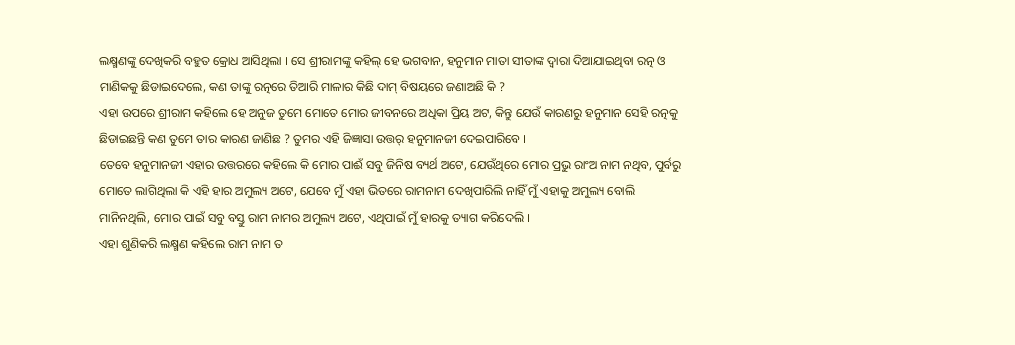ଲକ୍ଷ୍ମଣଙ୍କୁ ଦେଖିକରି ବହୁତ କ୍ରୋଧ ଆସିଥିଲା । ସେ ଶ୍ରୀରାମଙ୍କୁ କହିଲ୍ ହେ ଭଗବାନ, ହନୁମାନ ମାତା ସୀତାଙ୍କ ଦ୍ୱାରା ଦିଆଯାଇଥିବା ରତ୍ନ ଓ ମାଣିକକୁ ଛିଡାଇଦେଲେ, କଣ ତାଙ୍କୁ ରତ୍ନରେ ତିଆରି ମାଳାର କିଛି ଦାମ୍ ବିଷୟରେ ଜଣାଅଛି କି ?
ଏହା ଉପରେ ଶ୍ରୀରାମ କହିଲେ ହେ ଅନୁଜ ତୁମେ ମୋତେ ମୋର ଜୀବନରେ ଅଧିକା ପ୍ରିୟ ଅଟ, କିନ୍ତୁ ଯେଉଁ କାରଣରୁ ହନୁମାନ ସେହି ରତ୍ନକୁ ଛିଡାଇଛନ୍ତି କଣ ତୁମେ ତାର କାରଣ ଜାଣିଛ ? ତୁମର ଏହି ଜିଜ୍ଞାସା ଉତ୍ତର୍ ହନୁମାନଜୀ ଦେଇପାରିବେ ।
ତେବେ ହନୁମାନଜୀ ଏହାର ଉତ୍ତରରେ କହିଲେ କି ମୋର ପାଈଁ ସବୁ ଜିନିଷ ବ୍ୟର୍ଥ ଅଟେ, ଯେଉଁଥିରେ ମୋର ପ୍ରଭୁ ରାଂଅ ନାମ ନଥିବ, ପୁର୍ବରୁ ମୋତେ ଲାଗିଥିଲା କି ଏହି ହାର ଅମୁଲ୍ୟ ଅଟେ, ଯେବେ ମୁଁ ଏହା ଭିତରେ ରାମନାମ ଦେଖିପାରିଲି ନାହିଁ ମୁଁ ଏହାକୁ ଅମୁଲ୍ୟ ବୋଲି ମାନିନଥିଲି, ମୋର ପାଇଁ ସବୁ ବସ୍ତୁ ରାମ ନାମର ଅମୁଲ୍ୟ ଅଟେ, ଏଥିପାଇଁ ମୁଁ ହାରକୁ ତ୍ୟାଗ କରିଦେଲି ।
ଏହା ଶୁଣିକରି ଲକ୍ଷ୍ମଣ କହିଲେ ରାମ ନାମ ତ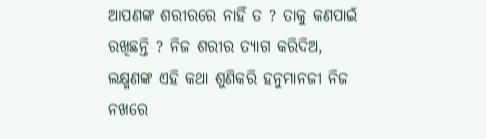ଆପଣଙ୍କ ଶରୀରରେ ନାହିଁ ତ ? ତାକୁ କଣପାଇଁ ରଖିଛନ୍ତି ? ନିଜ ଶରୀର ତ୍ୟାଗ କରିଦିଅ, ଲକ୍ଷ୍ମଣଙ୍କ ଏହି କଥା ଶୁଣିକରି ହନୁମାନଜୀ ନିଜ ନଖରେ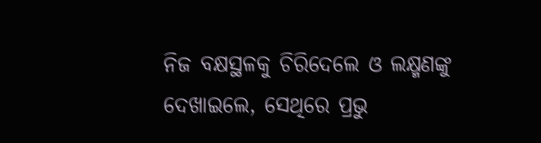ନିଜ ବକ୍ଷସ୍ଥଳକୁ ଚିରିଦେଲେ ଓ ଲକ୍ଷ୍ମଣଙ୍କୁ ଦେଖାଇଲେ, ସେଥିରେ ପ୍ରଭୁ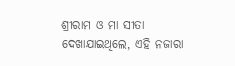ଶ୍ରୀରାମ ଓ ମା ସୀତା ଦେଖାଯାଇଥିଲେ, ଏହି ନଜାରା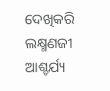ଦେଖିକରି ଲକ୍ଷ୍ମଣଜୀ ଆଶ୍ଚର୍ଯ୍ୟ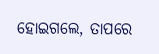ହୋଇଗଲେ, ତାପରେ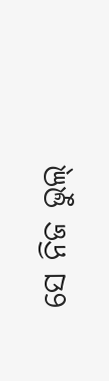ସେ ନିଜ ଭୁଲ୍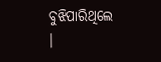ବୁଝିପାରିଥିଲେ ।